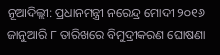ନୂଆଦିଲ୍ଲୀ: ପ୍ରଧାନମନ୍ତ୍ରୀ ନରେନ୍ଦ୍ର ମୋଦୀ ୨୦୧୬ ଜାନୁଆରି ୮ ତାରିଖରେ ବିମୁଦ୍ରୀକରଣ ଘୋଷଣା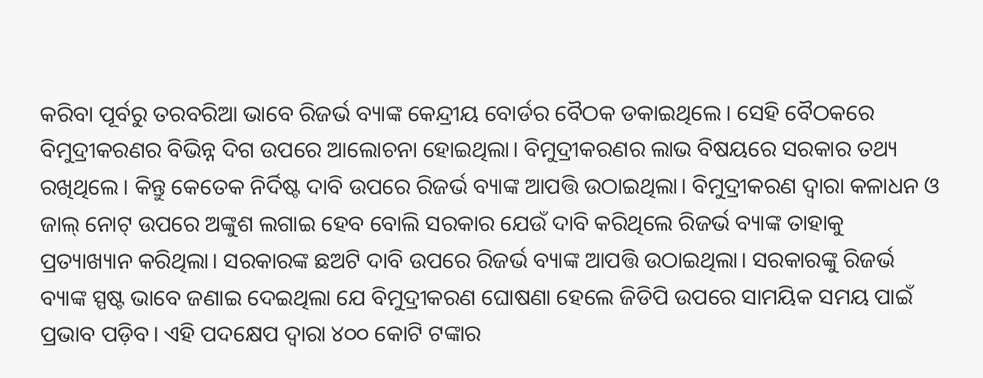କରିବା ପୂର୍ବରୁ ତରବରିଆ ଭାବେ ରିଜର୍ଭ ବ୍ୟାଙ୍କ କେନ୍ଦ୍ରୀୟ ବୋର୍ଡର ବୈଠକ ଡକାଇଥିଲେ। ସେହି ବୈଠକରେ ବିମୁଦ୍ରୀକରଣର ବିଭିନ୍ନ ଦିଗ ଉପରେ ଆଲୋଚନା ହୋଇଥିଲା। ବିମୁଦ୍ରୀକରଣର ଲାଭ ବିଷୟରେ ସରକାର ତଥ୍ୟ ରଖିଥିଲେ। କିନ୍ତୁ କେତେକ ନିର୍ଦିଷ୍ଟ ଦାବି ଉପରେ ରିଜର୍ଭ ବ୍ୟାଙ୍କ ଆପତ୍ତି ଉଠାଇଥିଲା। ବିମୁଦ୍ରୀକରଣ ଦ୍ବାରା କଳାଧନ ଓ ଜାଲ୍ ନୋଟ୍ ଉପରେ ଅଙ୍କୁଶ ଲଗାଇ ହେବ ବୋଲି ସରକାର ଯେଉଁ ଦାବି କରିଥିଲେ ରିଜର୍ଭ ବ୍ୟାଙ୍କ ତାହାକୁ ପ୍ରତ୍ୟାଖ୍ୟାନ କରିଥିଲା। ସରକାରଙ୍କ ଛଅଟି ଦାବି ଉପରେ ରିଜର୍ଭ ବ୍ୟାଙ୍କ ଆପତ୍ତି ଉଠାଇଥିଲା। ସରକାରଙ୍କୁ ରିଜର୍ଭ ବ୍ୟାଙ୍କ ସ୍ପଷ୍ଟ ଭାବେ ଜଣାଇ ଦେଇଥିଲା ଯେ ବିମୁଦ୍ରୀକରଣ ଘୋଷଣା ହେଲେ ଜିଡିପି ଉପରେ ସାମୟିକ ସମୟ ପାଇଁ ପ୍ରଭାବ ପଡ଼ିବ। ଏହି ପଦକ୍ଷେପ ଦ୍ବାରା ୪୦୦ କୋଟି ଟଙ୍କାର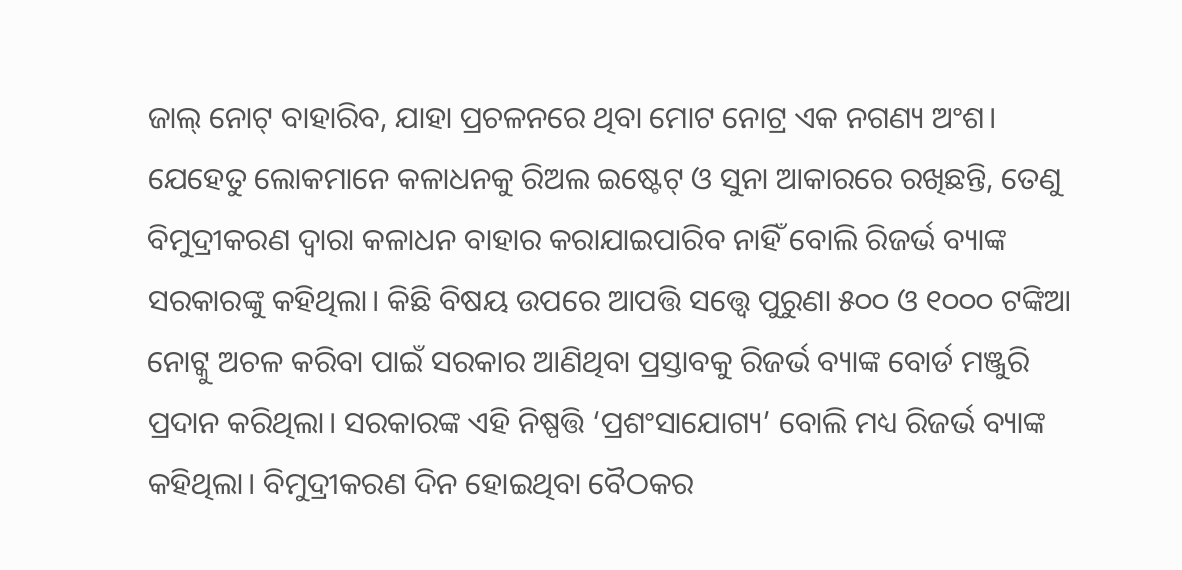ଜାଲ୍ ନୋଟ୍ ବାହାରିବ, ଯାହା ପ୍ରଚଳନରେ ଥିବା ମୋଟ ନୋଟ୍ର ଏକ ନଗଣ୍ୟ ଅଂଶ। ଯେହେତୁ ଲୋକମାନେ କଳାଧନକୁ ରିଅଲ ଇଷ୍ଟେଟ୍ ଓ ସୁନା ଆକାରରେ ରଖିଛନ୍ତି, ତେଣୁ ବିମୁଦ୍ରୀକରଣ ଦ୍ବାରା କଳାଧନ ବାହାର କରାଯାଇପାରିବ ନାହିଁ ବୋଲି ରିଜର୍ଭ ବ୍ୟାଙ୍କ ସରକାରଙ୍କୁ କହିଥିଲା। କିଛି ବିଷୟ ଉପରେ ଆପତ୍ତି ସତ୍ତ୍ବେ ପୁରୁଣା ୫୦୦ ଓ ୧୦୦୦ ଟଙ୍କିଆ ନୋଟ୍କୁ ଅଚଳ କରିବା ପାଇଁ ସରକାର ଆଣିଥିବା ପ୍ରସ୍ତାବକୁ ରିଜର୍ଭ ବ୍ୟାଙ୍କ ବୋର୍ଡ ମଞ୍ଜୁରି ପ୍ରଦାନ କରିଥିଲା। ସରକାରଙ୍କ ଏହି ନିଷ୍ପତ୍ତି ‘ପ୍ରଶଂସାଯୋଗ୍ୟ’ ବୋଲି ମଧ୍ୟ ରିଜର୍ଭ ବ୍ୟାଙ୍କ କହିଥିଲା। ବିମୁଦ୍ରୀକରଣ ଦିନ ହୋଇଥିବା ବୈଠକର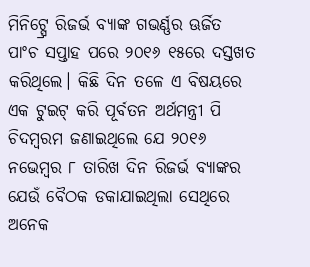ମିନିଟ୍ସ୍ରେ ରିଜର୍ଭ ବ୍ୟାଙ୍କ ଗଭର୍ଣ୍ଣର ଊର୍ଜିତ ପାଂଚ ସପ୍ତାହ ପରେ ୨୦୧୬ ୧୫ରେ ଦସ୍ତଖତ କରିଥିଲେ। କିଛି ଦିନ ତଳେ ଏ ବିଷୟରେ ଏକ ଟୁଇଟ୍ କରି ପୂର୍ବତନ ଅର୍ଥମନ୍ତ୍ରୀ ପି ଚିଦମ୍ବରମ ଜଣାଇଥିଲେ ଯେ ୨୦୧୬ ନଭେମ୍ବର ୮ ତାରିଖ ଦିନ ରିଜର୍ଭ ବ୍ୟାଙ୍କର ଯେଉଁ ବୈଠକ ଡକାଯାଇଥିଲା ସେଥିରେ ଅନେକ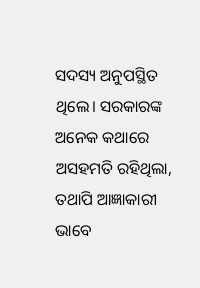ସଦସ୍ୟ ଅନୁପସ୍ଥିତ ଥିଲେ। ସରକାରଙ୍କ ଅନେକ କଥାରେ ଅସହମତି ରହିଥିଲା, ତଥାପି ଆଜ୍ଞାକାରୀ ଭାବେ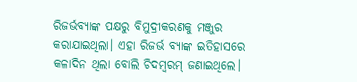ରିଜର୍ଭବ୍ୟାଙ୍କ ପକ୍ଷରୁ ବିମୁଦ୍ରୀକରଣକୁ ମଞ୍ଜୁର କରାଯାଇଥିଲା। ଏହା ରିଜର୍ଭ ବ୍ୟାଙ୍କ ଇତିହାସରେ କଳାଦିନ ଥିଲା ବୋଲି ଚିଦମ୍ବରମ୍ ଜଣାଇଥିଲେ।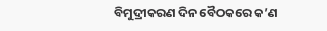ବିମୁଦ୍ରୀକରଣ ଦିନ ବୈଠକରେ କ’ଣ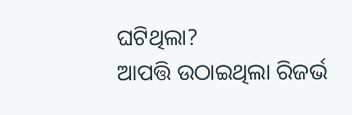ଘଟିଥିଲା?
ଆପତ୍ତି ଉଠାଇଥିଲା ରିଜର୍ଭ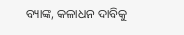ବ୍ୟାଙ୍କ, କଳାଧନ ଦାବିକୁ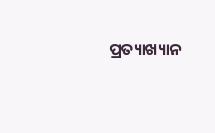ପ୍ରତ୍ୟାଖ୍ୟାନ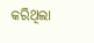କରିଥିଲା